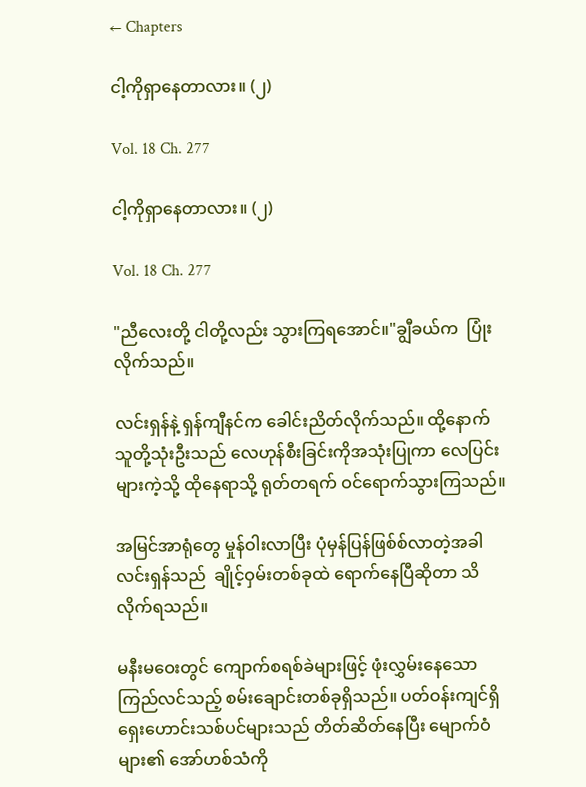← Chapters

ငါ့ကိုရှာနေတာလား။ (၂)

Vol. 18 Ch. 277

ငါ့ကိုရှာနေတာလား။ (၂)

Vol. 18 Ch. 277

"ညီလေးတို့ ငါတို့လည်း သွားကြရအောင်။"ချွီခယ်က  ပြုံးလိုက်သည်။

လင်းရှန်နဲ့ ရှန်ကျီနင်က ခေါင်းညိတ်လိုက်သည်။ ထို့နောက် သူတို့သုံးဦးသည် လေဟုန်စီးခြင်းကိုအသုံးပြုကာ လေပြင်းများကဲ့သို့ ထိုနေရာသို့ ရုတ်တရက် ဝင်ရောက်သွားကြသည်။

အမြင်အာရုံတွေ မှုန်ဝါးလာပြီး ပုံမှန်ပြန်ဖြစ်စ်လာတဲ့အခါ လင်းရှန်သည်  ချိုင့်ဝှမ်းတစ်ခုထဲ ရောက်နေပြီဆိုတာ သိလိုက်ရသည်။

မနီးမဝေးတွင် ကျောက်စရစ်ခဲများဖြင့် ဖုံးလွှမ်းနေသော ကြည်လင်သည့် စမ်းချောင်းတစ်ခုရှိသည်။ ပတ်ဝန်းကျင်ရှိ ရှေးဟောင်းသစ်ပင်များသည် တိတ်ဆိတ်နေပြီး မျောက်ဝံများ၏ အော်ဟစ်သံကို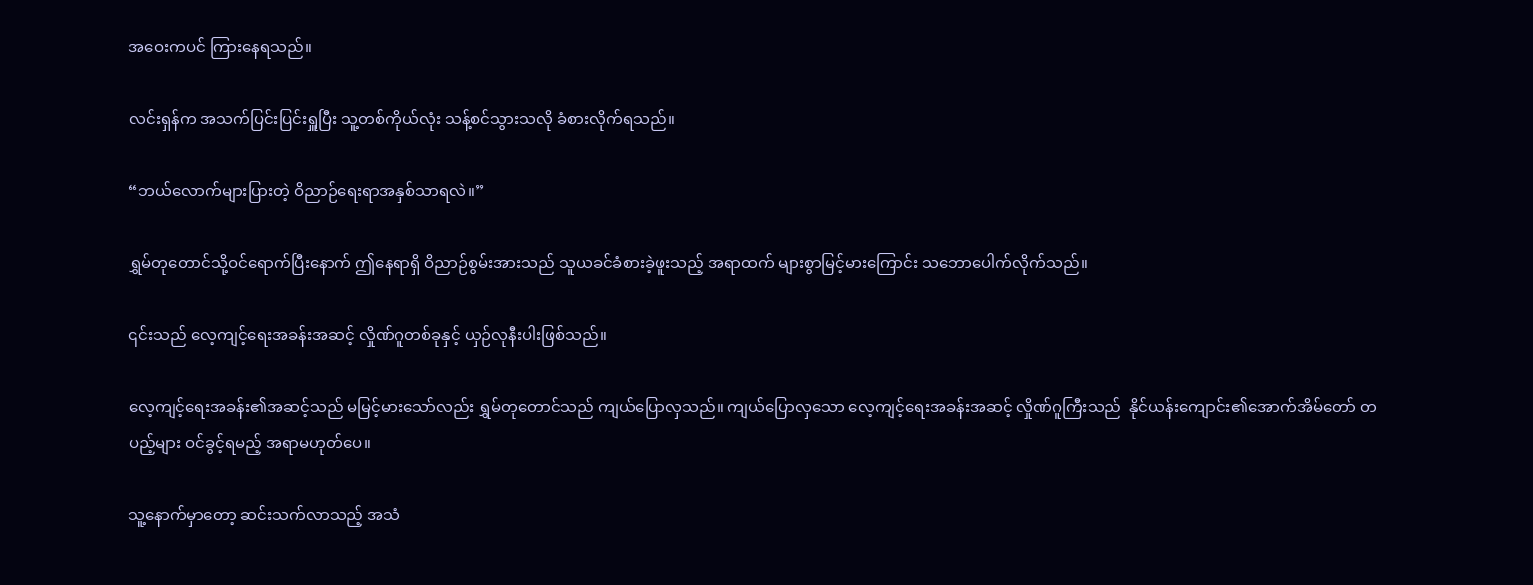အဝေးကပင် ကြားနေရသည်။

လင်းရှန်က အသက်ပြင်းပြင်းရှူပြီး သူ့တစ်ကိုယ်လုံး သန့်စင်သွားသလို ခံစားလိုက်ရသည်။

“ဘယ်လောက်များပြားတဲ့ ဝိညာဉ်ရေးရာအနှစ်သာရလဲ။”

ရွှမ်တုတောင်သို့ဝင်ရောက်ပြီးနောက် ဤနေရာရှိ ဝိညာဉ်စွမ်းအားသည် သူယခင်ခံစားခဲ့ဖူးသည့် အရာထက် များစွာမြင့်မားကြောင်း သဘောပေါက်လိုက်သည်။

၎င်းသည် လေ့ကျင့်ရေးအခန်းအဆင့် လှိုဏ်ဂူတစ်ခုနှင့် ယှဉ်လုနီးပါးဖြစ်သည်။

လေ့ကျင့်ရေးအခန်း၏အဆင့်သည် မမြင့်မားသော်လည်း ရွှမ်တုတောင်သည် ကျယ်ပြောလှသည်။ ကျယ်ပြောလှသော လေ့ကျင့်ရေးအခန်းအဆင့် လှိုဏ်ဂူကြီးသည်  နိုင်ယန်းကျောင်း၏အောက်အိမ်တော် တပည့်များ ဝင်ခွင့်ရမည့် အရာမဟုတ်ပေ။

သူ့နောက်မှာတော့ ဆင်းသက်လာသည့် အသံ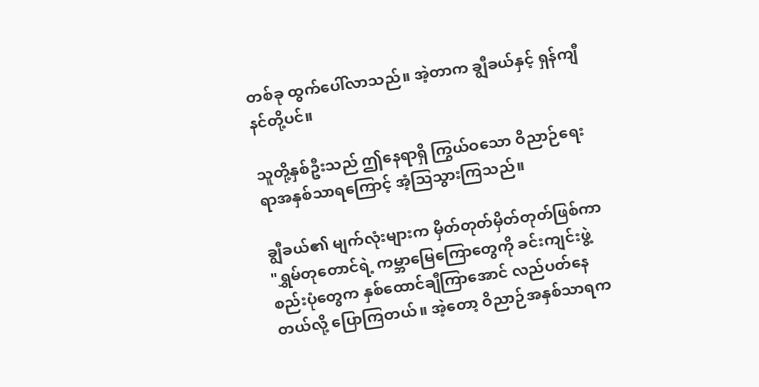တစ်ခု ထွက်ပေါ်လာသည်။ အဲ့တာက ချွီခယ်နှင့် ရှန်ကျီနင်တို့ပင်။

သူတို့နှစ်ဦးသည် ဤနေရာရှိ ကြွယ်ဝသော ဝိညာဉ်ရေးရာအနှစ်သာရကြောင့် အံ့သြသွားကြသည်။

ချွီခယ်၏ မျက်လုံးများက မှိတ်တုတ်မှိတ်တုတ်ဖြစ်ကာ  "ရွှမ်တုတောင်ရဲ့ ကမ္ဘာမြေကြောတွေကို ခင်းကျင်းဖွဲ့စည်းပုံတွေက နှစ်ထောင်ချီကြာအောင် လည်ပတ်နေတယ်လို့ ပြောကြတယ်။ အဲ့တော့ ဝိညာဉ်အနှစ်သာရက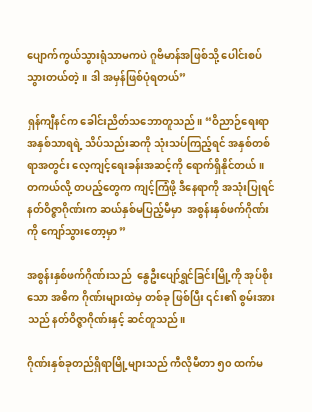ပျောက်ကွယ်သွားရုံသာမကပဲ ဂူဗိမာန်အဖြစ်သို့ ပေါင်းစပ်သွားတယ်တဲ့ ။ ဒါ အမှန်ဖြစ်ပုံရတယ်”

ရှန်ကျီနင်က ခေါင်းညိတ်သဘောတူသည်။ “ဝိညာဉ်ရေးရာအနှစ်သာရရဲ့ သိပ်သည်းဆကို သုံးသပ်ကြည့်ရင် အနှစ်တစ်ရာအတွင်း လေ့ကျင့်ရေးခန်းအဆင့်ကို ရောက်ရှိနိုင်တယ် ။ တကယ်လို့ တပည့်တွေက ကျင့်ကြံဖို့ ဒီနေရာကို အသုံးပြုရင် နတ်ဝိဇ္ဇာဂိုဏ်းက ဆယ်နှစ်မပြည့်မီမှာ  အစွန်းနှစ်ဖက်ဂိုဏ်းကို ကျော်သွားတော့မှာ ”

အစွန်းနှစ်ဖက်ဂိုဏ်းသည်  နွေဦးပျော်ရွှင်ခြင်းမြို့ကို အုပ်စိုးသော အဓိက ဂိုဏ်းများထဲမှ တစ်ခု ဖြစ်ပြီး ၎င်း၏ စွမ်းအားသည် နတ်ဝိဇ္ဇာဂိုဏ်းနှင့် ဆင်တူသည်။

ဂိုဏ်းနှစ်ခုတည်ရှိရာမြို့များသည် ကီလိုမီတာ ၅၀ ထက်မ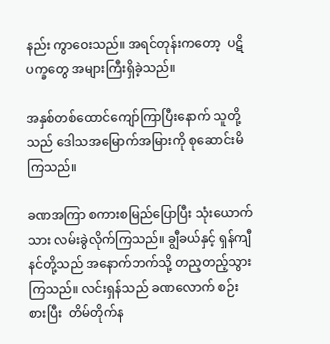နည်း ကွာဝေးသည်။ အရင်တုန်းကတော့  ပဋိပက္ခတွေ အများကြီးရှိခဲ့သည်။

အနှစ်တစ်ထောင်ကျော်ကြာပြီးနောက် သူတို့သည် ဒေါသအမြောက်အမြားကို စုဆောင်းမိကြသည်။

ခဏအကြာ စကားစမြည်ပြောပြီး သုံးယောက်သား လမ်းခွဲလိုက်ကြသည်။ ချွီခယ်နှင့် ရှန်ကျီနင်တို့သည် အနောက်ဘက်သို့ တည့တည့်သွားကြသည်။ လင်းရှန်သည် ခဏလောက် စဉ်းစားပြီး  တိမ်တိုက်န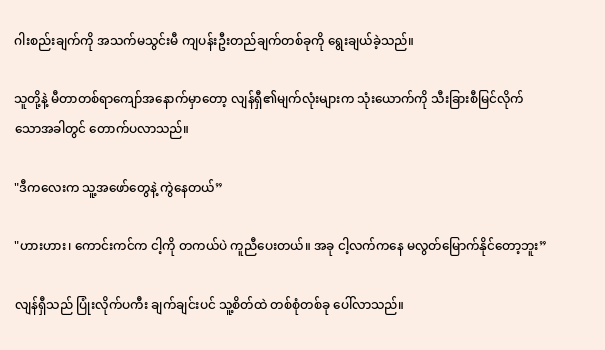ဂါးစည်းချက်ကို အသက်မသွင်းမီ ကျပန်းဦးတည်ချက်တစ်ခုကို ရွေးချယ်ခဲ့သည်။

သူတို့နဲ့ မီတာတစ်ရာကျော်အနောက်မှာတော့ လျန်ရှီ၏မျက်လုံးများက သုံးယောက်ကို သီးခြားစီမြင်လိုက်သောအခါတွင် တောက်ပလာသည်။

"ဒီကလေးက သူ့အဖော်တွေနဲ့ ကွဲနေတယ်”

"ဟားဟား၊ ကောင်းကင်က ငါ့ကို တကယ်ပဲ ကူညီပေးတယ်။ အခု ငါ့လက်ကနေ မလွတ်မြောက်နိုင်တော့ဘူး”

လျန်ရှီသည် ပြုံးလိုက်ပကီး ချက်ချင်းပင် သူ့စိတ်ထဲ တစ်စုံတစ်ခု ပေါ်လာသည်။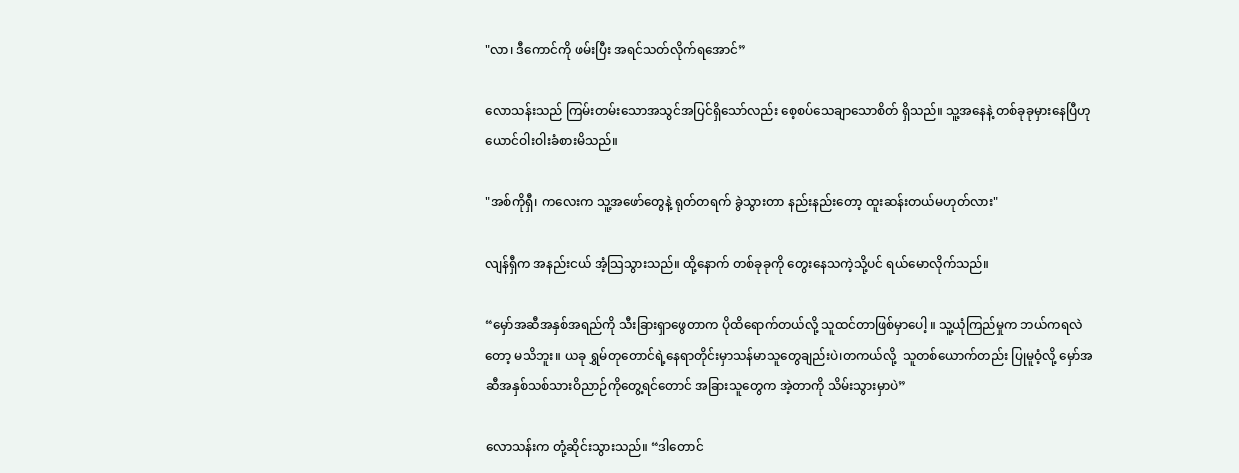"လာ၊ ဒီကောင်ကို ဖမ်းပြီး အရင်သတ်လိုက်ရအောင်”

လောသန်းသည် ကြမ်းတမ်းသောအသွင်အပြင်ရှိသော်လည်း စေ့စပ်သေချာသောစိတ် ရှိသည်။ သူ့အနေနဲ့ တစ်ခုခုမှားနေပြီဟု ယောင်ဝါးဝါးခံစားမိသည်။

"အစ်ကိုရှီ၊ ကလေးက သူ့အဖော်တွေနဲ့ ရုတ်တရက် ခွဲသွားတာ နည်းနည်းတော့ ထူးဆန်းတယ်မဟုတ်လား"

လျန်ရှီက အနည်းငယ် အံ့သြသွားသည်။ ထို့နောက် တစ်ခုခုကို တွေးနေသကဲ့သို့ပင် ရယ်မောလိုက်သည်။

“မှော်အဆီအနှစ်အရည်ကို သီးခြားရှာဖွေတာက ပိုထိရောက်တယ်လို့ သူထင်တာဖြစ်မှာပေါ့ ။ သူ့ယုံကြည်မှုက ဘယ်ကရလဲတော့ မသိဘူး။ ယခု ရွှမ်တုတောင်ရဲ့နေရာတိုင်းမှာသန်မာသူတွေချည်းပဲ၊တကယ်လို့  သူတစ်ယောက်တည်း ပြုမူဝံ့လို့ မှော်အဆီအနှစ်သစ်သားဝိညာဉ်ကိုတွေ့ရင်တောင် အခြားသူတွေက အဲ့တာကို သိမ်းသွားမှာပဲ”

လောသန်းက တုံ့ဆိုင်းသွားသည်။ “ဒါတောင်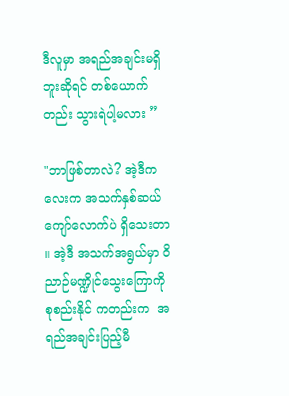ဒီလူမှာ အရည်အချင်းမရှိဘူးဆိုရင် တစ်ယောက်တည်း သွားရဲပါ့မလား ”

"ဘာဖြစ်တာလဲ? အဲ့ဒီကလေးက အသက်နှစ်ဆယ်ကျော်လောက်ပဲ ရှိသေးတာ ။ အဲ့ဒီ အသက်အရွယ်မှာ ဝိညာဉ်မဏ္ဍိုင်သွေးကြောကို စုစည်းနိုင် ကတည်းက  အရည်အချင်းပြည့်မီ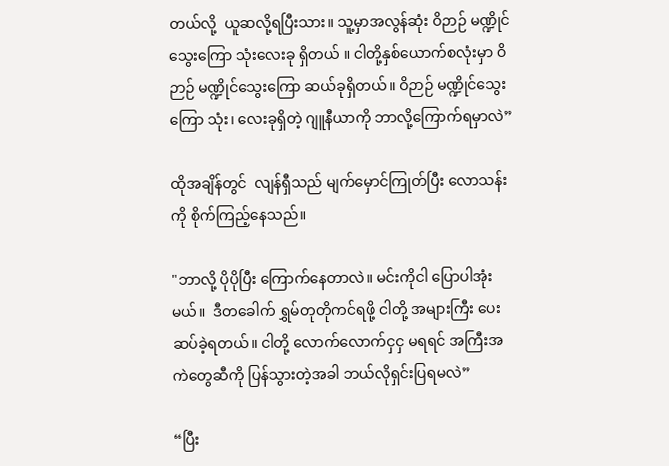တယ်လို့  ယူဆလို့ရပြီးသား။ သူ့မှာအလွန်ဆုံး ဝိဉာဉ် မဏ္ဍိုင်သွေးကြော သုံးလေးခု ရှိတယ် ။ ငါတို့နှစ်ယောက်စလုံးမှာ ဝိဉာဉ် မဏ္ဍိုင်သွေးကြော ဆယ်ခုရှိတယ်။ ဝိဉာဉ် မဏ္ဍိုင်သွေးကြော သုံး၊ လေးခုရှိတဲ့ ဂျူနီယာကို ဘာလို့ကြောက်ရမှာလဲ”

ထိုအချိန်တွင်  လျန်ရှီသည် မျက်မှောင်ကြုတ်ပြီး လောသန်းကို စိုက်ကြည့်နေသည်။

"ဘာလို့ ပိုပိုပြီး ကြောက်နေတာလဲ။ မင်းကိုငါ ပြောပါအုံးမယ်။  ဒီတခေါက် ရွှမ်တုတိုကင်ရဖို့ ငါတို့ အများကြီး ပေးဆပ်ခဲ့ရတယ်။ ငါတို့ လောက်လောက်ငှငှ မရရင် အကြီးအကဲတွေဆီကို ပြန်သွားတဲ့အခါ ဘယ်လိုရှင်းပြရမလဲ”

“ပြီး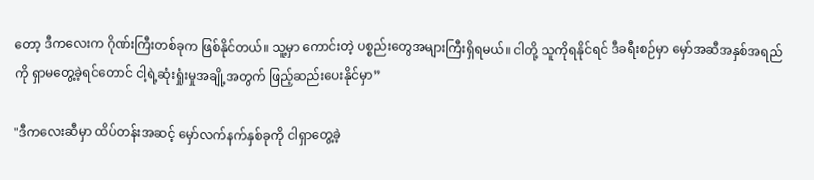တော့ ဒီကလေးက ဂိုဏ်းကြီးတစ်ခုက ဖြစ်နိုင်တယ်။ သူ့မှာ ကောင်းတဲ့ ပစ္စည်းတွေအများကြီးရှိရမယ်။ ငါတို့ သူကိုရနိုင်ရင် ဒီခရီးစဉ်မှာ မှော်အဆီအနှစ်အရည်ကို ရှာမတွေ့ခဲ့ရင်တောင် ငါ့ရဲ့ဆုံးရှုံးမှုအချို့အတွက် ဖြည့်ဆည်းပေးနိုင်မှာ”

"ဒီကလေးဆီမှာ ထိပ်တန်းအဆင့် မှော်လက်နက်နှစ်ခုကို ငါရှာတွေ့ခဲ့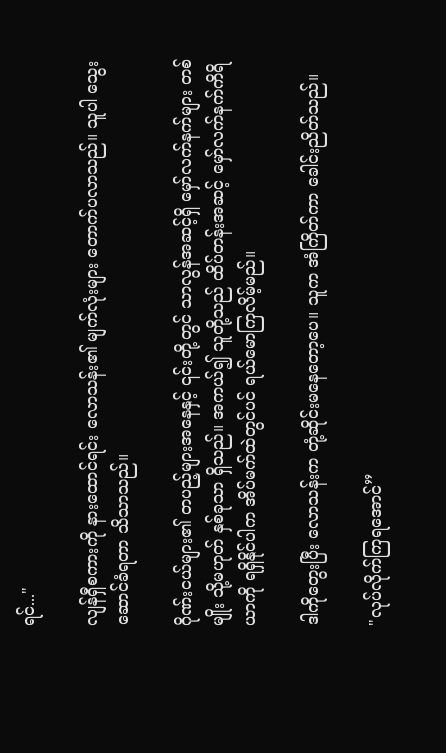ရင်..."

လျန်ရှီစကားကို နားထောင်ရင်း လောသန်း၏ မျက်လုံးများ တောက်ပလာသည်။ သူပါ သွေးဆောင်ခံရတာ သိသာသည်။

ဂိုဏ်းငယ်များ၏ တပည့်များအနေနှင့် ၎င်းတို့တွင် သာလွန်အဆင့်ရှိ မှော်လက်နက်များ တစ်မျိုး သို့မဟုတ် နှစ်ခုသာ ရှိသည်။ အကယ်၍ သူတို့သည် ထိပ်တန်းအဆင့် မှော်လက်နက်ကိရိယာကို ရရှိနိုင်ပါက အိပ်မက်ထဲတွင်ပင် ရယ်မောကြလိမ့်မည်။

ဒါကိုတွေးပြီး လောသန်းက တုံ့ဆိုင်းမနေတော့ပေ။ သူက အံကြိတ်ကာ ခေါင်းညိတ်သည်။

"လုပ်လိုက်ကြရအောင်”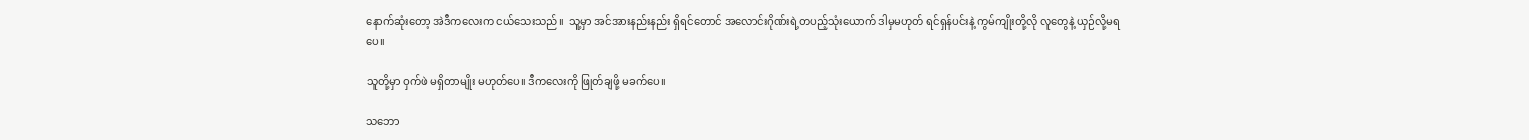နောက်ဆုံးတော့ အဲဒီကလေးက ငယ်သေးသည်။  သူ့မှာ အင်အားနည်းနည်း ရှိရင်တောင် အလောင်းဂိုဏ်းရဲ့တပည့်သုံးယောက် ဒါမှမဟုတ် ရင်ရှန်ပင်းနဲ့ ကွမ်ကျိုးတို့လို လူတွေနဲ့ ယှဉ်လို့မရပေ။

သူတို့မှာ ဝှက်ဖဲ မရှိတာမျိုး မဟုတ်ပေ။ ဒီကလေးကို ဖြုတ်ချဖို့ မခက်ပေ။

သဘော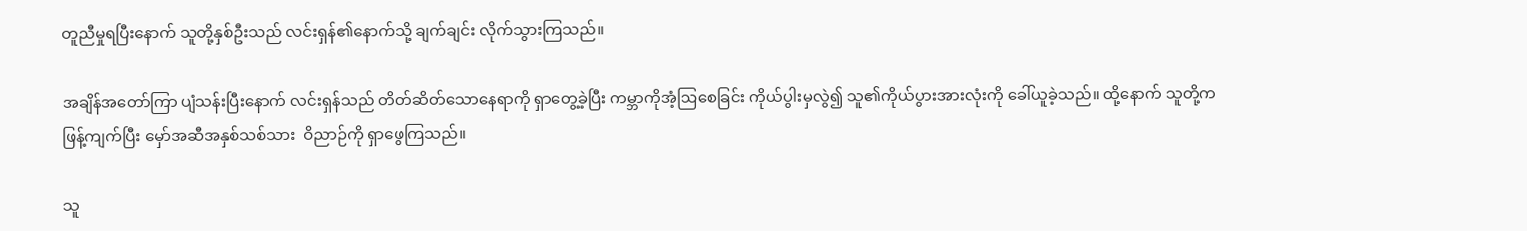တူညီမှုရပြီးနောက် သူတို့နှစ်ဦးသည် လင်းရှန်၏နောက်သို့ ချက်ချင်း လိုက်သွားကြသည်။

အချိန်အတော်ကြာ ပျံသန်းပြီးနောက် လင်းရှန်သည် တိတ်ဆိတ်သောနေရာကို ရှာတွေ့ခဲ့ပြီး ကမ္ဘာကိုအံ့ဩစေခြင်း ကိုယ်ပွါးမှလွဲ၍ သူ၏ကိုယ်ပွားအားလုံးကို ခေါ်ယူခဲ့သည်။ ထို့နောက် သူတို့က ဖြန့်ကျက်ပြီး မှော်အဆီအနှစ်သစ်သား  ဝိညာဉ်ကို ရှာဖွေကြသည်။

သူ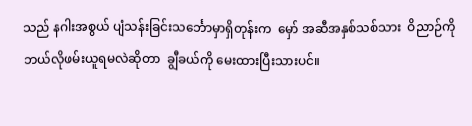သည် နဂါးအစွယ် ပျံသန်းခြင်းသင်္ဘောမှာရှိတုန်းက  မှော် အဆီအနှစ်သစ်သား  ဝိညာဉ်ကိုဘယ်လိုဖမ်းယူရမလဲဆိုတာ  ချွီခယ်ကို မေးထားပြီးသားပင်။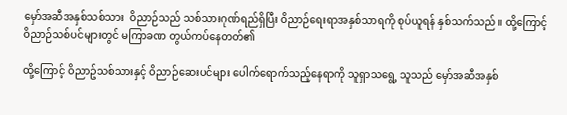မှော်အဆီအနှစ်သစ်သား  ဝိညာဉ်သည် သစ်သားဂုဏ်ရည်ရှိပြီး ဝိညာဉ်ရေးရာအနှစ်သာရကို စုပ်ယူရန် နှစ်သက်သည်။ ထို့ကြောင့် ဝိညာဉ်သစ်ပင်များတွင် မကြာခဏ တွယ်ကပ်နေတတ်၏

ထို့ကြောင့် ဝိညာဥ်သစ်သားနှင့် ဝိညာဉ်ဆေးပင်များ ပေါက်ရောက်သည့်နေရာကို သူရှာသရွေ့ သူသည် မှော်အဆီအနှစ်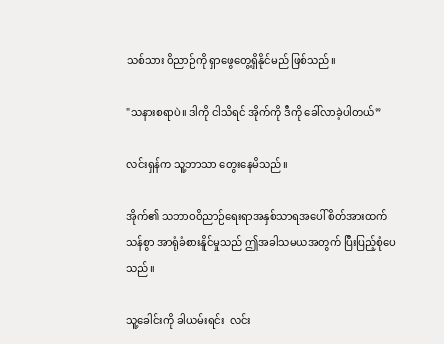သစ်သား ဝိညာဉ်ကို ရှာဖွေတွေ့ရှိနိုင်မည် ဖြစ်သည်။

"သနားစရာပဲ။ ဒါကို ငါသိရင် အိုက်ကို ဒီကို ခေါ်လာခဲ့ပါတယ်”

လင်းရှန်က သူ့ဘာသာ တွေးနေမိသည်။

အိုက်၏ သဘာဝဝိညာဉ်ရေးရာအနှစ်သာရအပေါ် စိတ်အားထက်သန်စွာ အာရုံခံစားနိူင်မှုသည် ဤအခါသမယအတွက် ပြီးပြည့်စုံပေသည်။

သူ့ခေါင်းကို ခါယမ်းရင်း  လင်း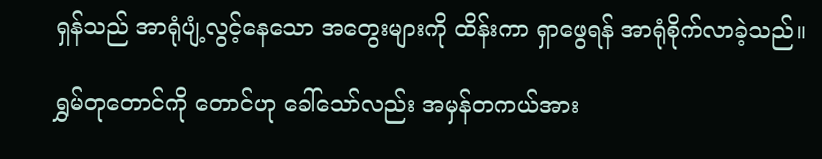ရှန်သည် အာရုံပျံ့လွင့်နေသော အတွေးများကို ထိန်းကာ ရှာဖွေရန် အာရုံစိုက်လာခဲ့သည်။

ရွှမ်တုတောင်ကို တောင်ဟု ခေါ်သော်လည်း အမှန်တကယ်အား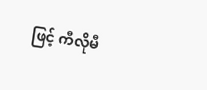ဖြင့် ကီလိုမီ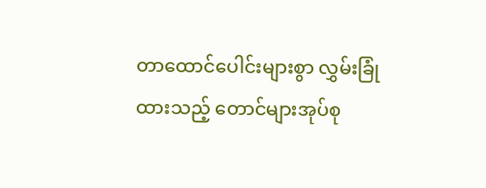တာထောင်ပေါင်းများစွာ လွှမ်းခြုံထားသည့် တောင်များအုပ်စု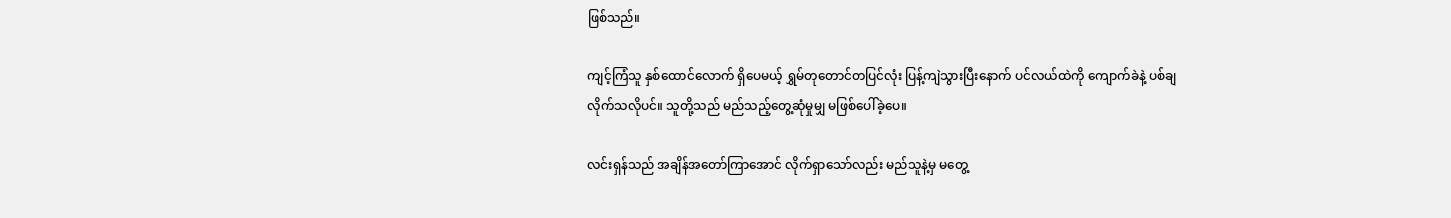ဖြစ်သည်။

ကျင့်ကြံသူ နှစ်ထောင်လောက် ရှိပေမယ့် ရွှမ်တုတောင်တပြင်လုံး ပြန့်ကျဲသွားပြီးနောက် ပင်လယ်ထဲကို ကျောက်ခဲနဲ့ ပစ်ချလိုက်သလိုပင်။ သူတို့သည် မည်သည့်တွေ့ဆုံမှုမျှ မဖြစ်ပေါ်ခဲ့ပေ။

လင်းရှန်သည် အချိန်အတော်ကြာအောင် လိုက်ရှာသော်လည်း မည်သူနဲ့မှ မတွေ့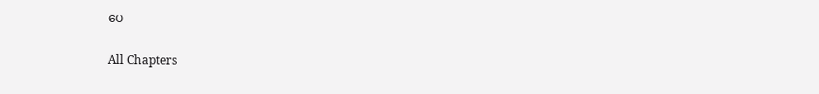ပေ

All Chapters